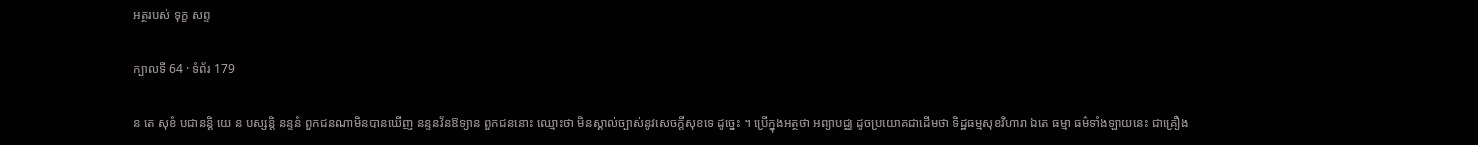អត្ថរបស់ ទុក្ខ សព្ទ

ក្បាលទី 64 · ទំព័រ 179

ន តេ សុខំ បជានន្តិ យេ ន បស្សន្តិ នន្ទនំ ពួកជនណាមិនបានឃើញ នន្ទនវ័នឱទ្យាន ពួកជននោះ ឈ្មោះថា មិនស្គាល់ច្បាស់នូវសេចក្តីសុខទេ ដូច្នេះ ។ ប្រើក្នុងអត្ថថា អព្យាបជ្ឈ ដូចប្រយោគជាដើមថា ទិដ្ឋធម្មសុខវិហារា ឯតេ ធម្មា ធម៌ទាំងឡាយនេះ ជាគ្រឿង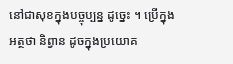នៅជាសុខក្នុងបច្ចុប្បន្ន ដូច្នេះ ។ ប្រើក្នុងអត្ថថា និព្វាន ដូចក្នុងប្រយោគ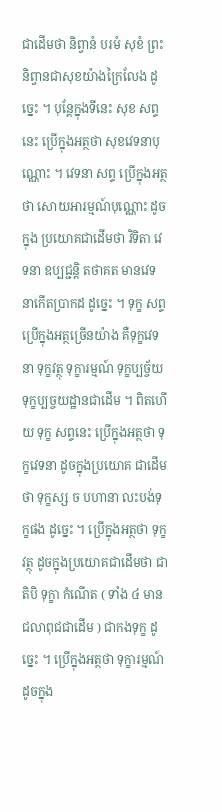ជាដើមថា និព្វានំ បរមំ សុខំ ព្រះនិព្វានជាសុខយ៉ាងក្រៃលែង ដូច្នេះ ។ បុន្តែក្នុងទីនេះ សុខ សព្ទនេះ ប្រើក្នុងអត្ថថា សុខវេទនាបុណ្ណោះ ។ វេទនា សព្ទ ប្រើក្នុងអត្ថថា សោយអារម្មណ៍បុណ្ណោះ ដូចក្នុង ប្រយោគជាដើមថា វិទិតា វេទនា ឧប្បជ្ជន្តិ តថាគត មានវេទនាកើតប្រាកដ ដូច្នេះ ។ ទុក្ខ សព្ទ ប្រើក្នុងអត្ថច្រើនយ៉ាង គឺទុក្ខវេទនា ទុក្ខវត្ថុ ទុក្ខារម្មណ៍ ទុក្ខប្បច្ច័យ ទុក្ខប្បច្ចយដ្ឋានជាដើម ។ ពិតហើយ ទុក្ខ សព្ទនេះ ប្រើក្នុងអត្ថថា ទុក្ខវេទនា ដូចក្នុងប្រយោគ ជាដើមថា ទុក្ខស្ស ច បហានា លះបង់ទុក្ខផង ដូច្នេះ ។ ប្រើក្នុងអត្ថថា ទុក្ខវត្ថុ ដូចក្នុងប្រយោគជាដើមថា ជាតិបិ ទុក្ខា កំណើត ( ទាំង ៤ មានជលាពុជជាដើម ) ជាកងទុក្ខ ដូច្នេះ ។ ប្រើក្នុងអត្ថថា ទុក្ខារម្មណ៍ ដូចក្នុង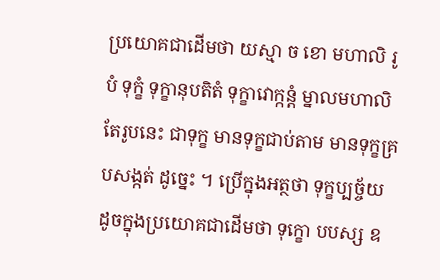ប្រយោគជាដើមថា យស្មា ច ខោ មហាលិ រូបំ ទុក្ខំ ទុក្ខានុបតិតំ ទុក្ខាវោក្កន្តំ ម្នាលមហាលិ តែរូបនេះ ជាទុក្ខ មានទុក្ខជាប់តាម មានទុក្ខគ្របសង្កត់ ដូច្នេះ ។ ប្រើក្នុងអត្ថថា ទុក្ខប្បច្ច័យ ដូចក្នុងប្រយោគជាដើមថា ទុក្ខោ បបស្ស ឧ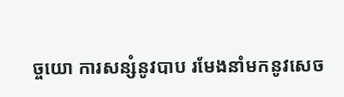ច្ចយោ ការសន្សំនូវបាប រមែងនាំមកនូវសេច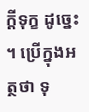ក្តីទុក្ខ ដូច្នេះ ។ ប្រើក្នុងអត្ថថា ទុ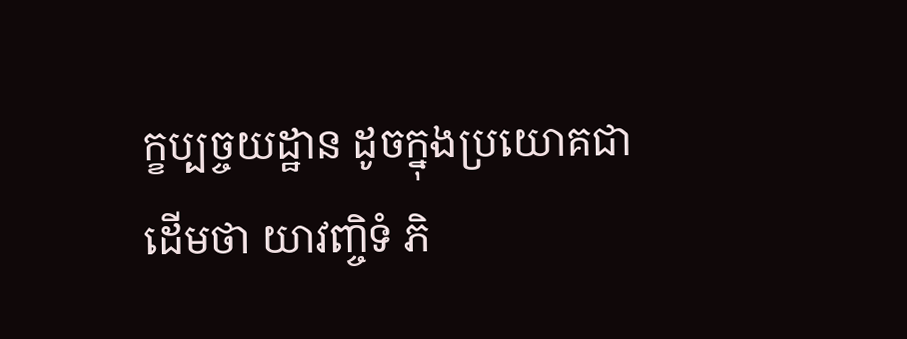ក្ខប្បច្ចយដ្ឋាន ដូចក្នុងប្រយោគជាដើមថា យាវញ្ចិទំ ភិ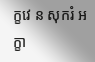ក្ខវេ ន សុករំ អក្ខា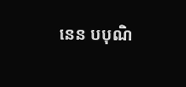នេន បបុណិ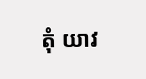តុំ យាវ